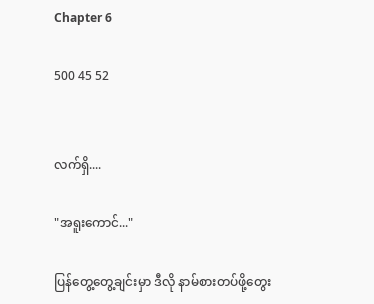Chapter 6

500 45 52


လက်ရှိ....

"အရူးကောင်..."

ပြန်တွေ့တွေ့ချင်းမှာ ဒီလို နာမ်စားတပ်ဖို့တွေး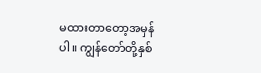မထားတာတော့အမှန်ပါ။ ကျွန်တော်တို့နှစ်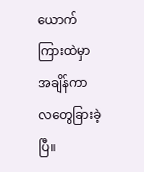ယောက်ကြားထဲမှာ အချိန်ကာလတွေခြားခဲ့ပြီ။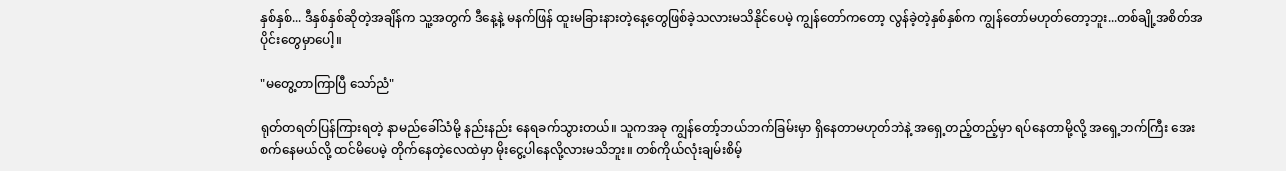နှစ်နှစ်... ဒီနှစ်နှစ်ဆိုတဲ့အချိန်က သူ့အတွက် ဒီနေ့နဲ့ မနက်ဖြန် ထူးမခြားနားတဲ့နေ့တွေဖြစ်ခဲ့သလားမသိနိုင်ပေမဲ့ ကျွန်တော်ကတော့ လွန်ခဲ့တဲ့နှစ်နှစ်က ကျွန်တော်မဟုတ်တော့ဘူး...တစ်ချို့အစိတ်အပိုင်းတွေမှာပေါ့။

"မတွေ့တာကြာပြီ သော်ညံ"

ရုတ်တရတ်ပြန်ကြားရတဲ့ နာမည်ခေါ်သံမို့ နည်းနည်း နေရခက်သွားတယ်။ သူကအခု ကျွန်တော့်ဘယ်ဘက်ခြမ်းမှာ ရှိနေတာမဟုတ်ဘဲနဲ့ အရှေ့တည့်တည့်မှာ ရပ်နေတာမို့လို့ အရှေ့ဘက်ကြီး အေးစက်နေမယ်လို့ ထင်မိပေမဲ့ တိုက်နေတဲ့လေထဲမှာ မိုးငွေ့ပါနေလို့လားမသိဘူး။ တစ်ကိုယ်လုံးချမ်းစိမ့်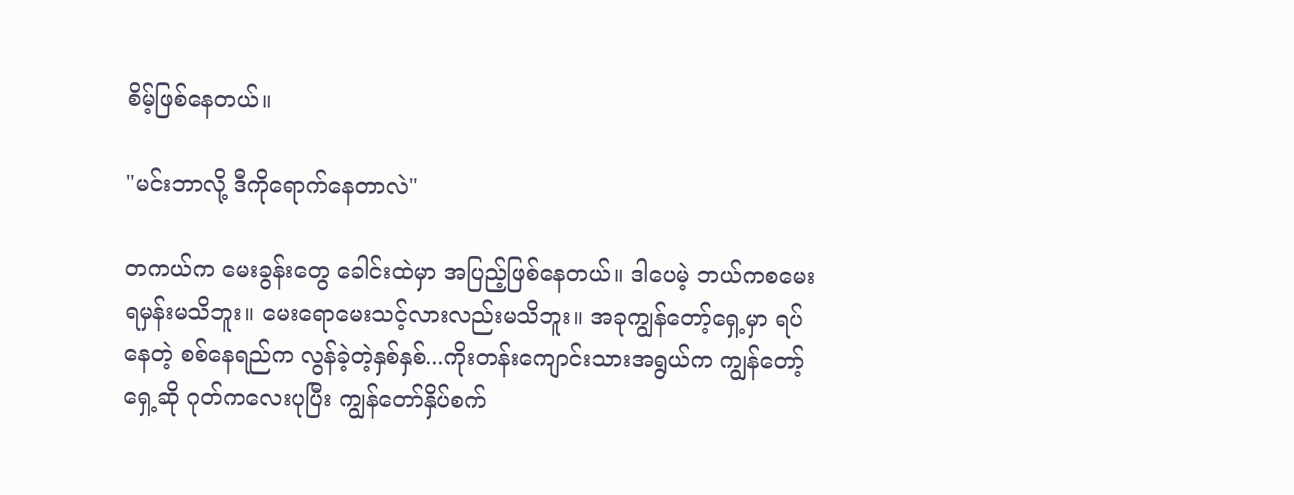စိမ့်ဖြစ်နေတယ်။

"မင်းဘာလို့ ဒီကိုရောက်နေတာလဲ"

တကယ်က မေးခွန်းတွေ ခေါင်းထဲမှာ အပြည့်ဖြစ်နေတယ်။ ဒါပေမဲ့ ဘယ်ကစမေးရမှန်းမသိဘူး။ မေးရောမေးသင့်လားလည်းမသိဘူး။ အခုကျွန်တော့်ရှေ့မှာ ရပ်နေတဲ့ စစ်နေရည်က လွန်ခဲ့တဲ့နှစ်နှစ်...ကိုးတန်းကျောင်းသားအရွယ်က ကျွန်တော့်ရှေ့ဆို ဂုတ်ကလေးပုပြီး ကျွန်တော်နှိပ်စက်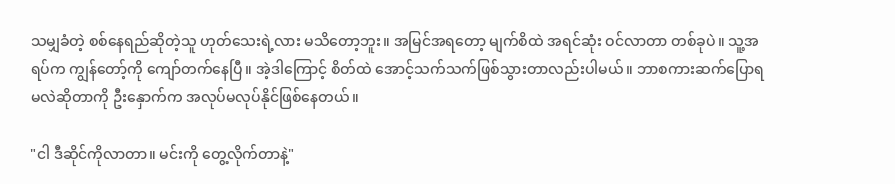သမျှခံတဲ့ စစ်နေရည်ဆိုတဲ့သူ ဟုတ်သေးရဲ့လား မသိတော့ဘူး။ အမြင်အရတော့ မျက်စိထဲ အရင်ဆုံး ဝင်လာတာ တစ်ခုပဲ။ သူ့အရပ်က ကျွန်တော့်ကို ကျော်တက်နေပြီ။ အဲ့ဒါကြောင့် စိတ်ထဲ အောင့်သက်သက်ဖြစ်သွားတာလည်းပါမယ်။ ဘာစကားဆက်ပြောရမလဲဆိုတာကို ဦးနှောက်က အလုပ်မလုပ်နိုင်ဖြစ်နေတယ်။

"ငါ ဒီဆိုင်ကိုလာတာ။ မင်းကို တွေ့လိုက်တာနဲ့"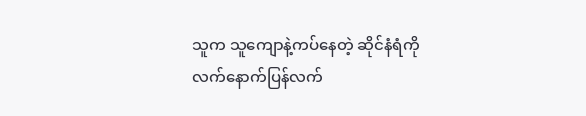သူက သူကျောနဲ့ကပ်နေတဲ့ ဆိုင်နံရံကို လက်နောက်ပြန်လက်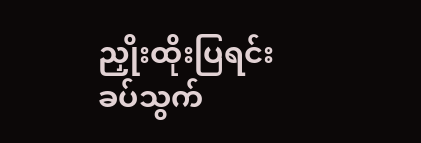ညှိုးထိုးပြရင်း ခပ်သွက်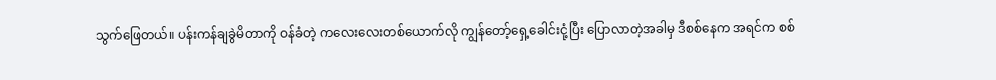သွက်ဖြေတယ်။ ပန်းကန်ချခွဲမိတာကို ဝန်ခံတဲ့ ကလေးလေးတစ်ယောက်လို ကျွန်တော့်ရှေ့ခေါင်းငုံ့ပြီး ပြောလာတဲ့အခါမှ ဒီစစ်နေက အရင်က စစ်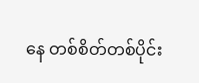နေ တစ်စိတ်တစ်ပိုင်း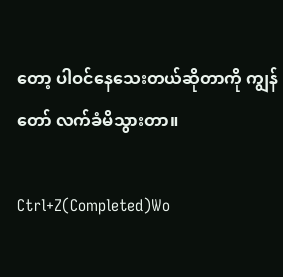တော့ ပါဝင်နေသေးတယ်ဆိုတာကို ကျွန်တော် လက်ခံမိသွားတာ။

Ctrl+Z(Completed)Wo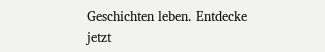Geschichten leben. Entdecke jetzt